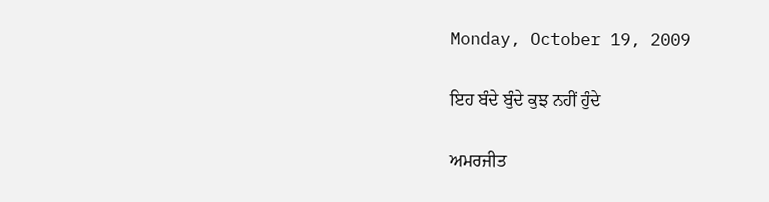Monday, October 19, 2009

ਇਹ ਬੰਦੇ ਬੁੰਦੇ ਕੁਝ ਨਹੀਂ ਹੁੰਦੇ

ਅਮਰਜੀਤ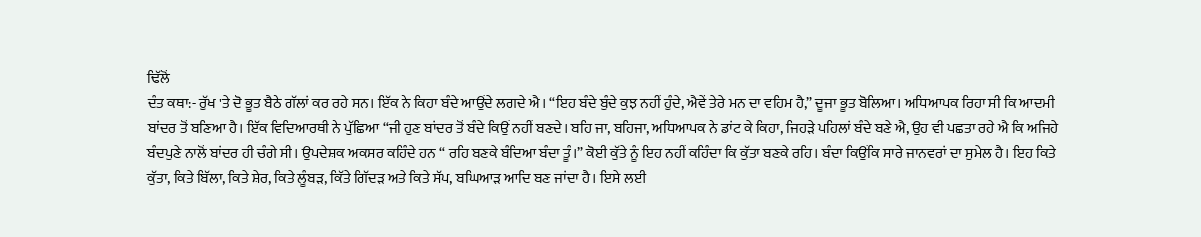ਢਿੱਲੋਂ
ਦੰਤ ਕਥਾ:- ਰੁੱਖ 'ਤੇ ਦੋ ਭੂਤ ਬੈਠੇ ਗੱਲਾਂ ਕਰ ਰਹੇ ਸਨ। ਇੱਕ ਨੇ ਕਿਹਾ ਬੰਦੇ ਆਉਂਦੇ ਲਗਦੇ ਐ। “ਇਹ ਬੰਦੇ ਬੁੰਦੇ ਕੁਝ ਨਹੀਂ ਹੁੰਦੇ, ਐਵੇਂ ਤੇਰੇ ਮਨ ਦਾ ਵਹਿਮ ਹੈ,” ਦੂਜਾ ਭੂਤ ਬੋਲਿਆ। ਅਧਿਆਪਕ ਰਿਹਾ ਸੀ ਕਿ ਆਦਮੀ ਬਾਂਦਰ ਤੋਂ ਬਣਿਆ ਹੈ। ਇੱਕ ਵਿਦਿਆਰਥੀ ਨੇ ਪੁੱਛਿਆ “ਜੀ ਹੁਣ ਬਾਂਦਰ ਤੋਂ ਬੰਦੇ ਕਿਉਂ ਨਹੀਂ ਬਣਦੇ। ਬਹਿ ਜਾ, ਬਹਿਜਾ, ਅਧਿਆਪਕ ਨੇ ਡਾਂਟ ਕੇ ਕਿਹਾ, ਜਿਹੜੇ ਪਹਿਲਾਂ ਬੰਦੇ ਬਣੇ ਐ, ਉਹ ਵੀ ਪਛਤਾ ਰਹੇ ਐ ਕਿ ਅਜਿਹੇ ਬੰਦਪੁਣੇ ਨਾਲੋਂ ਬਾਂਦਰ ਹੀ ਚੰਗੇ ਸੀ। ਉਪਦੇਸ਼ਕ ਅਕਸਰ ਕਹਿੰਦੇ ਹਨ “ ਰਹਿ ਬਣਕੇ ਬੰਦਿਆ ਬੰਦਾ ਤੂੰ।” ਕੋਈ ਕੁੱਤੇ ਨੂੰ ਇਹ ਨਹੀਂ ਕਹਿੰਦਾ ਕਿ ਕੁੱਤਾ ਬਣਕੇ ਰਹਿ। ਬੰਦਾ ਕਿਉਂਕਿ ਸਾਰੇ ਜਾਨਵਰਾਂ ਦਾ ਸੁਮੇਲ ਹੈ। ਇਹ ਕਿਤੇ ਕੁੱਤਾ, ਕਿਤੇ ਬਿੱਲਾ, ਕਿਤੇ ਸ਼ੇਰ, ਕਿਤੇ ਲੂੰਬੜ, ਕਿੱਤੇ ਗਿੱਦੜ ਅਤੇ ਕਿਤੇ ਸੱਪ, ਬਘਿਆੜ ਆਦਿ ਬਣ ਜਾਂਦਾ ਹੈ। ਇਸੇ ਲਈ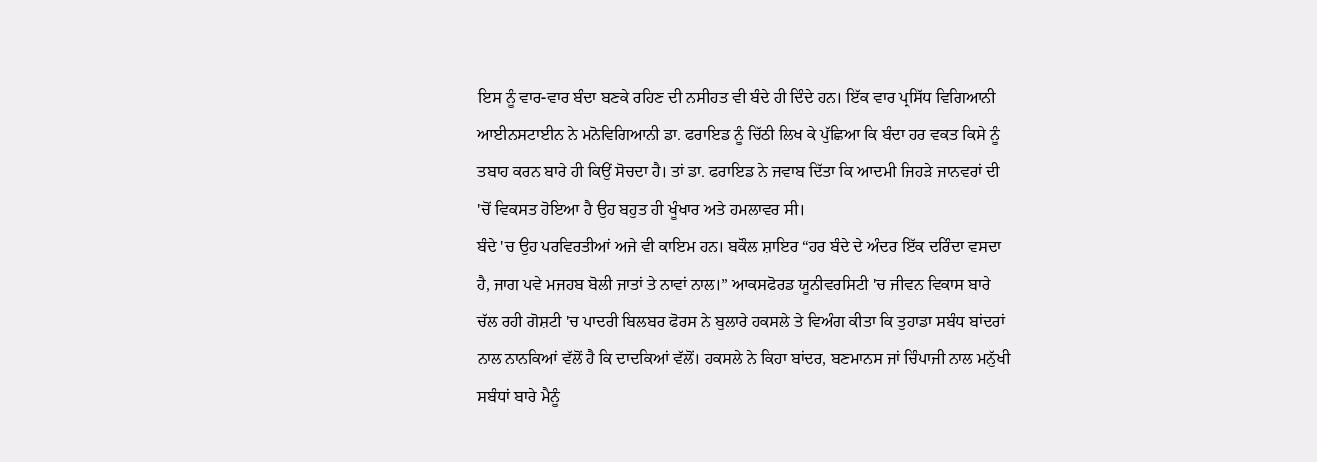ਇਸ ਨੂੰ ਵਾਰ-ਵਾਰ ਬੰਦਾ ਬਣਕੇ ਰਹਿਣ ਦੀ ਨਸੀਹਤ ਵੀ ਬੰਦੇ ਹੀ ਦਿੰਦੇ ਹਨ। ਇੱਕ ਵਾਰ ਪ੍ਰਸਿੱਧ ਵਿਗਿਆਨੀ ਆਈਨਸਟਾਈਨ ਨੇ ਮਨੋਵਿਗਿਆਨੀ ਡਾ. ਫਰਾਇਡ ਨੂੰ ਚਿੱਠੀ ਲਿਖ ਕੇ ਪੁੱਛਿਆ ਕਿ ਬੰਦਾ ਹਰ ਵਕਤ ਕਿਸੇ ਨੂੰ ਤਬਾਹ ਕਰਨ ਬਾਰੇ ਹੀ ਕਿਉਂ ਸੋਚਦਾ ਹੈ। ਤਾਂ ਡਾ. ਫਰਾਇਡ ਨੇ ਜਵਾਬ ਦਿੱਤਾ ਕਿ ਆਦਮੀ ਜਿਹੜੇ ਜਾਨਵਰਾਂ ਦੀ 'ਚੋਂ ਵਿਕਸਤ ਹੋਇਆ ਹੈ ਉਹ ਬਹੁਤ ਹੀ ਖੂੰਖਾਰ ਅਤੇ ਹਮਲਾਵਰ ਸੀ।
ਬੰਦੇ 'ਚ ਉਹ ਪਰਵਿਰਤੀਆਂ ਅਜੇ ਵੀ ਕਾਇਮ ਹਨ। ਬਕੌਲ ਸ਼ਾਇਰ “ਹਰ ਬੰਦੇ ਦੇ ਅੰਦਰ ਇੱਕ ਦਰਿੰਦਾ ਵਸਦਾ ਹੈ, ਜਾਗ ਪਵੇ ਮਜਹਬ ਬੋਲੀ ਜਾਤਾਂ ਤੇ ਨਾਵਾਂ ਨਾਲ।” ਆਕਸਫੋਰਡ ਯੂਨੀਵਰਸਿਟੀ 'ਚ ਜੀਵਨ ਵਿਕਾਸ ਬਾਰੇ ਚੱਲ ਰਹੀ ਗੋਸ਼ਟੀ 'ਚ ਪਾਦਰੀ ਬਿਲਬਰ ਫੋਰਸ ਨੇ ਬੁਲਾਰੇ ਹਕਸਲੇ ਤੇ ਵਿਅੰਗ ਕੀਤਾ ਕਿ ਤੁਹਾਡਾ ਸਬੰਧ ਬਾਂਦਰਾਂ ਨਾਲ ਨਾਨਕਿਆਂ ਵੱਲੋਂ ਹੈ ਕਿ ਦਾਦਕਿਆਂ ਵੱਲੋਂ। ਹਕਸਲੇ ਨੇ ਕਿਹਾ ਬਾਂਦਰ, ਬਣਮਾਨਸ ਜਾਂ ਚਿੰਪਾਜੀ ਨਾਲ ਮਨੁੱਖੀ ਸਬੰਧਾਂ ਬਾਰੇ ਮੈਨੂੰ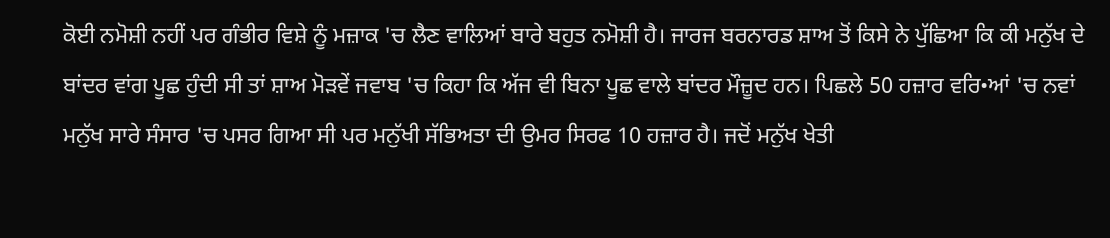ਕੋਈ ਨਮੋਸ਼ੀ ਨਹੀਂ ਪਰ ਗੰਭੀਰ ਵਿਸ਼ੇ ਨੂੰ ਮਜ਼ਾਕ 'ਚ ਲੈਣ ਵਾਲਿਆਂ ਬਾਰੇ ਬਹੁਤ ਨਮੋਸ਼ੀ ਹੈ। ਜਾਰਜ ਬਰਨਾਰਡ ਸ਼ਾਅ ਤੋਂ ਕਿਸੇ ਨੇ ਪੁੱਛਿਆ ਕਿ ਕੀ ਮਨੁੱਖ ਦੇ ਬਾਂਦਰ ਵਾਂਗ ਪੂਛ ਹੁੰਦੀ ਸੀ ਤਾਂ ਸ਼ਾਅ ਮੋੜਵੇਂ ਜਵਾਬ 'ਚ ਕਿਹਾ ਕਿ ਅੱਜ ਵੀ ਬਿਨਾ ਪੂਛ ਵਾਲੇ ਬਾਂਦਰ ਮੌਜ਼ੂਦ ਹਨ। ਪਿਛਲੇ 50 ਹਜ਼ਾਰ ਵਰਿ•ਆਂ 'ਚ ਨਵਾਂ ਮਨੁੱਖ ਸਾਰੇ ਸੰਸਾਰ 'ਚ ਪਸਰ ਗਿਆ ਸੀ ਪਰ ਮਨੁੱਖੀ ਸੱਭਿਅਤਾ ਦੀ ਉਮਰ ਸਿਰਫ 10 ਹਜ਼ਾਰ ਹੈ। ਜਦੋਂ ਮਨੁੱਖ ਖੇਤੀ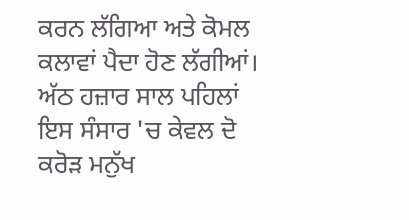ਕਰਨ ਲੱਗਿਆ ਅਤੇ ਕੋਮਲ ਕਲਾਵਾਂ ਪੈਦਾ ਹੋਣ ਲੱਗੀਆਂ। ਅੱਠ ਹਜ਼ਾਰ ਸਾਲ ਪਹਿਲਾਂ ਇਸ ਸੰਸਾਰ 'ਚ ਕੇਵਲ ਦੋ ਕਰੋੜ ਮਨੁੱਖ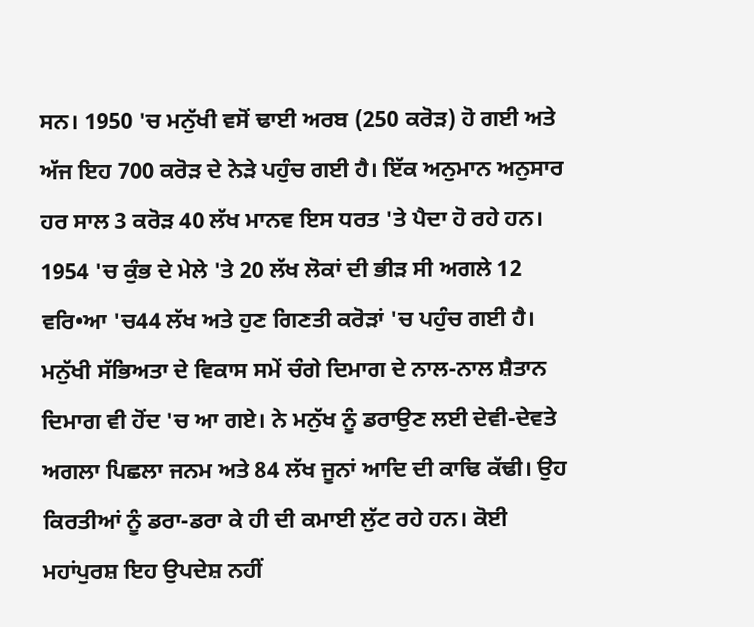ਸਨ। 1950 'ਚ ਮਨੁੱਖੀ ਵਸੋਂ ਢਾਈ ਅਰਬ (250 ਕਰੋੜ) ਹੋ ਗਈ ਅਤੇ ਅੱਜ ਇਹ 700 ਕਰੋੜ ਦੇ ਨੇੜੇ ਪਹੁੰਚ ਗਈ ਹੈ। ਇੱਕ ਅਨੁਮਾਨ ਅਨੁਸਾਰ ਹਰ ਸਾਲ 3 ਕਰੋੜ 40 ਲੱਖ ਮਾਨਵ ਇਸ ਧਰਤ 'ਤੇ ਪੈਦਾ ਹੋ ਰਹੇ ਹਨ।
1954 'ਚ ਕੁੰਭ ਦੇ ਮੇਲੇ 'ਤੇ 20 ਲੱਖ ਲੋਕਾਂ ਦੀ ਭੀੜ ਸੀ ਅਗਲੇ 12 ਵਰਿ•ਆ 'ਚ44 ਲੱਖ ਅਤੇ ਹੁਣ ਗਿਣਤੀ ਕਰੋੜਾਂ 'ਚ ਪਹੁੰਚ ਗਈ ਹੈ। ਮਨੁੱਖੀ ਸੱਭਿਅਤਾ ਦੇ ਵਿਕਾਸ ਸਮੇਂ ਚੰਗੇ ਦਿਮਾਗ ਦੇ ਨਾਲ-ਨਾਲ ਸ਼ੈਤਾਨ ਦਿਮਾਗ ਵੀ ਹੋਂਦ 'ਚ ਆ ਗਏ। ਨੇ ਮਨੁੱਖ ਨੂੰ ਡਰਾਉਣ ਲਈ ਦੇਵੀ-ਦੇਵਤੇ ਅਗਲਾ ਪਿਛਲਾ ਜਨਮ ਅਤੇ 84 ਲੱਖ ਜੂਨਾਂ ਆਦਿ ਦੀ ਕਾਢਿ ਕੱਢੀ। ਉਹ ਕਿਰਤੀਆਂ ਨੂੰ ਡਰਾ-ਡਰਾ ਕੇ ਹੀ ਦੀ ਕਮਾਈ ਲੁੱਟ ਰਹੇ ਹਨ। ਕੋਈ ਮਹਾਂਪੁਰਸ਼ ਇਹ ਉਪਦੇਸ਼ ਨਹੀਂ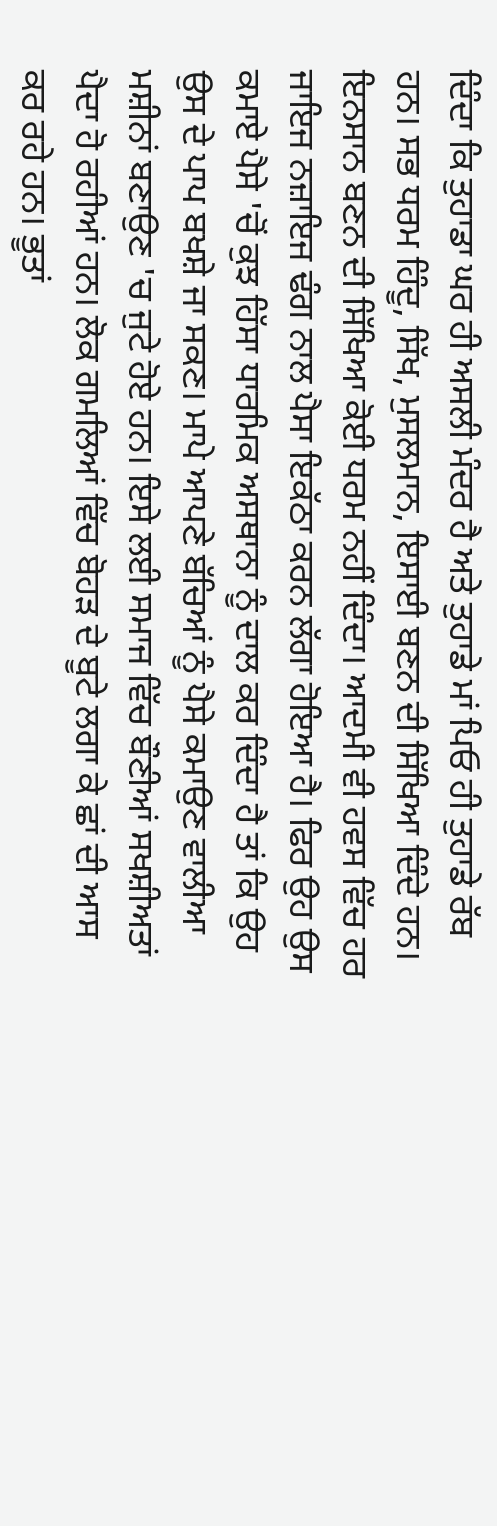ਦਿੰਦਾ ਕਿ ਤੁਹਾਡਾ ਘਰ ਹੀ ਅਸਲੀ ਮੰਦਰ ਹੈ ਅਤੇ ਤੁਹਾਡੇ ਮਾਂ ਪਿਓ ਹੀ ਤੁਹਾਡੇ ਰੱਬ ਹਨ। ਸਭ ਧਰਮ ਹਿੰਦੂ, ਸਿੱਖ, ਮੁਸਲਮਾਨ, ਇਸਾਈ ਬਣਨ ਦੀ ਸਿੱਖਿਆ ਦਿੰਦੇ ਹਨ। ਇਨਸਾਨ ਬਣਨ ਦੀ ਸਿੱਖਿਆ ਕੋਈ ਧਰਮ ਨਹੀਂ ਦਿੰਦਾ। ਆਦਮੀ ਵੀ ਹਵਸ ਵਿੱਚ ਹਰ ਜਾਇਜ ਨਜ਼ਾਇਜ ਢੰਗ ਨਾਲ ਪੈਸਾ ਇਕੱਠਾ ਕਰਨ ਲੱਗਾ ਹੋਇਆ ਹੈ। ਫਿਰ ਉਹ ਉਸ ਕਮਾਏ ਪੈਸੇ 'ਚੋਂ ਕੁਝ ਹਿੱਸਾ ਧਾਰਮਿਕ ਅਸਥਾਨਾ ਨੂੰ ਦਾਲ ਕਰ ਦਿੰਦਾ ਹੈ ਤਾਂ ਕਿ ਉਹ ਉਸ ਦੇ ਪਾਪ ਬਖਸ਼ੇ ਜਾ ਸਕਣ। ਮਾਪੇ ਆਪਣੇ ਬੱਚਿਆਂ ਨੂੰ ਪੈਸੇ ਕਮਾਉਣ ਵਾਲੀਆ ਮਸ਼ੀਨਾਂ ਬਣਾਉਣ 'ਚ ਜੁਟੇ ਹੋਏ ਹਨ। ਇਸੇ ਲਈ ਸਮਾਜ ਵਿੱਚ ਬੌਣੀਆਂ ਸਖਸ਼ੀਅਤਾਂ ਪੈਦਾ ਹੋ ਰਹੀਆਂ ਹਨ। ਲੋਕ ਗਮਲਿਆਂ ਵਿੱਚ ਬੋਹੜ ਦੇ ਬੂਟੇ ਲਗਾ ਕੇ ਛਾਂ ਦੀ ਆਸ ਕਰ ਰਹੇ ਹਨ। ਭੂਤਾਂ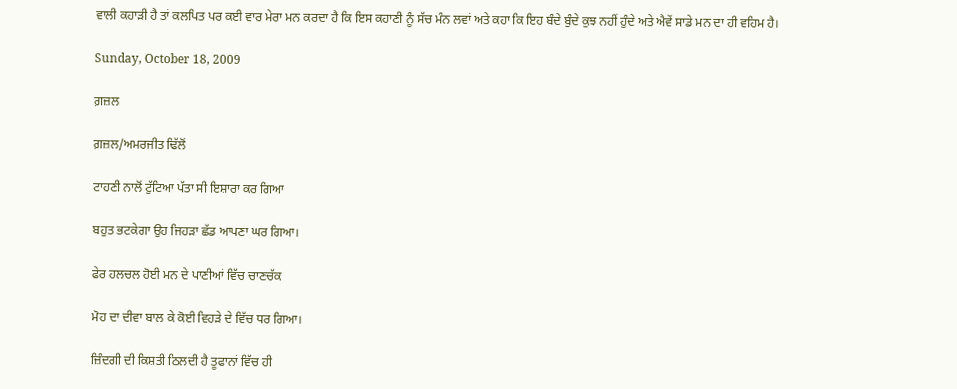ਵਾਲੀ ਕਹਾੜੀ ਹੈ ਤਾਂ ਕਲਪਿਤ ਪਰ ਕਈ ਵਾਰ ਮੇਰਾ ਮਨ ਕਰਦਾ ਹੈ ਕਿ ਇਸ ਕਹਾਣੀ ਨੂੰ ਸੱਚ ਮੰਨ ਲਵਾਂ ਅਤੇ ਕਹਾ ਕਿ ਇਹ ਬੰਦੇ ਬੁੰਦੇ ਕੁਝ ਨਹੀਂ ਹੁੰਦੇ ਅਤੇ ਐਵੇਂ ਸਾਡੇ ਮਨ ਦਾ ਹੀ ਵਹਿਮ ਹੈ।

Sunday, October 18, 2009

ਗ਼ਜ਼ਲ

ਗ਼ਜ਼ਲ/ਅਮਰਜੀਤ ਢਿੱਲੋਂ

ਟਾਹਣੀ ਨਾਲੋਂ ਟੁੱਟਿਆ ਪੱਤਾ ਸੀ ਇਸ਼ਾਰਾ ਕਰ ਗਿਆ

ਬਹੁਤ ਭਟਕੇਗਾ ਉਹ ਜਿਹੜਾ ਛੱਡ ਆਪਣਾ ਘਰ ਗਿਆ।

ਫੇਰ ਹਲਚਲ ਹੋਈ ਮਨ ਦੇ ਪਾਣੀਆਂ ਵਿੱਚ ਚਾਣਚੱਕ

ਮੋਹ ਦਾ ਦੀਵਾ ਬਾਲ ਕੇ ਕੋਈ ਵਿਹੜੇ ਦੇ ਵਿੱਚ ਧਰ ਗਿਆ।

ਜ਼ਿੰਦਗੀ ਦੀ ਕਿਸ਼ਤੀ ਠਿਲਦੀ ਹੈ ਤੂਫਾਨਾਂ ਵਿੱਚ ਹੀ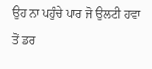ਉਹ ਨਾ ਪਹੁੰਚੇ ਪਾਰ ਜੋ ਉਲਟੀ ਹਵਾ ਤੋਂ ਡਰ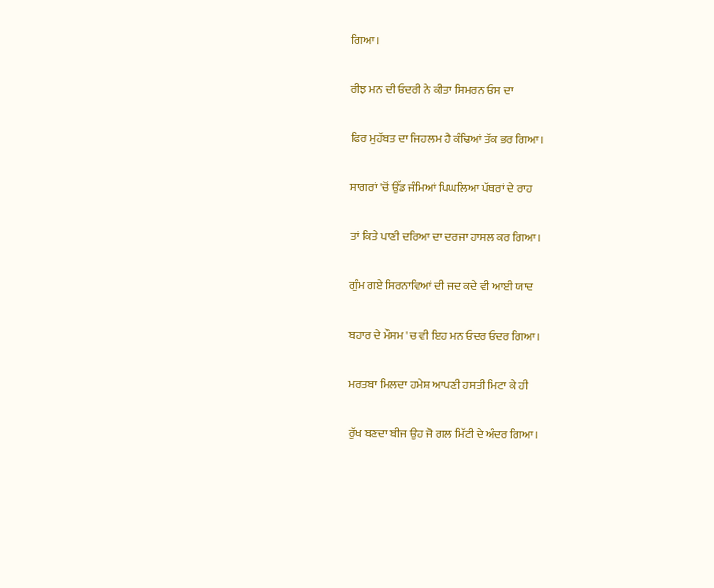ਗਿਆ।

ਰੀਝ ਮਨ ਦੀ ਓਦਰੀ ਨੇ ਕੀਤਾ ਸਿਮਰਨ ਓਸ ਦਾ

ਫਿਰ ਮੁਹੱਬਤ ਦਾ ਜਿਹਲਮ ਹੈ ਕੰਢਿਆਂ ਤੱਕ ਭਰ ਗਿਆ।

ਸਾਗਰਾਂ 'ਚੋਂ ਉੱਡ ਜੰਮਿਆਂ ਪਿਘਲਿਆ ਪੱਥਰਾਂ ਦੇ ਰਾਹ

ਤਾਂ ਕਿਤੇ ਪਾਣੀ ਦਰਿਆ ਦਾ ਦਰਜਾ ਹਾਸਲ ਕਰ ਗਿਆ।

ਗੁੰਮ ਗਏ ਸਿਰਨਾਵਿਆਂ ਦੀ ਜਦ ਕਦੇ ਵੀ ਆਈ ਯਾਦ

ਬਹਾਰ ਦੇ ਮੌਸਮ 'ਚ ਵੀ ਇਹ ਮਨ ਓਦਰ ਓਦਰ ਗਿਆ।

ਮਰਤਬਾ ਮਿਲਦਾ ਹਮੇਸ਼ ਆਪਣੀ ਹਸਤੀ ਮਿਟਾ ਕੇ ਹੀ

ਰੁੱਖ ਬਣਦਾ ਬੀਜ ਉਹ ਜੋ ਗਲ ਮਿੱਟੀ ਦੇ ਅੰਦਰ ਗਿਆ।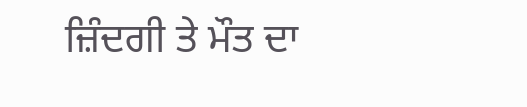ਜ਼ਿੰਦਗੀ ਤੇ ਮੌਤ ਦਾ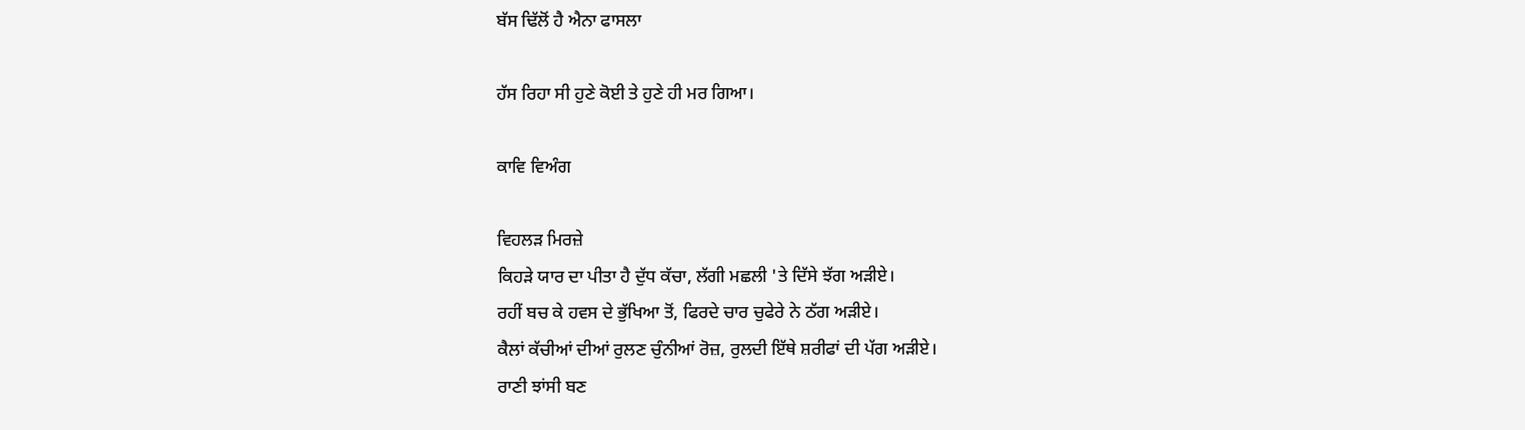ਬੱਸ ਢਿੱਲੋਂ ਹੈ ਐਨਾ ਫਾਸਲਾ

ਹੱਸ ਰਿਹਾ ਸੀ ਹੁਣੇ ਕੋਈ ਤੇ ਹੁਣੇ ਹੀ ਮਰ ਗਿਆ।

ਕਾਵਿ ਵਿਅੰਗ

ਵਿਹਲੜ ਮਿਰਜ਼ੇ
ਕਿਹੜੇ ਯਾਰ ਦਾ ਪੀਤਾ ਹੈ ਦੁੱਧ ਕੱਚਾ, ਲੱਗੀ ਮਛਲੀ 'ਤੇ ਦਿੱਸੇ ਝੱਗ ਅੜੀਏ।
ਰਹੀਂ ਬਚ ਕੇ ਹਵਸ ਦੇ ਭੁੱਖਿਆ ਤੋਂ, ਫਿਰਦੇ ਚਾਰ ਚੁਫੇਰੇ ਨੇ ਠੱਗ ਅੜੀਏ।
ਕੈਲਾਂ ਕੱਚੀਆਂ ਦੀਆਂ ਰੁਲਣ ਚੁੰਨੀਆਂ ਰੋਜ਼, ਰੁਲਦੀ ਇੱਥੇ ਸ਼ਰੀਫਾਂ ਦੀ ਪੱਗ ਅੜੀਏ।
ਰਾਣੀ ਝਾਂਸੀ ਬਣ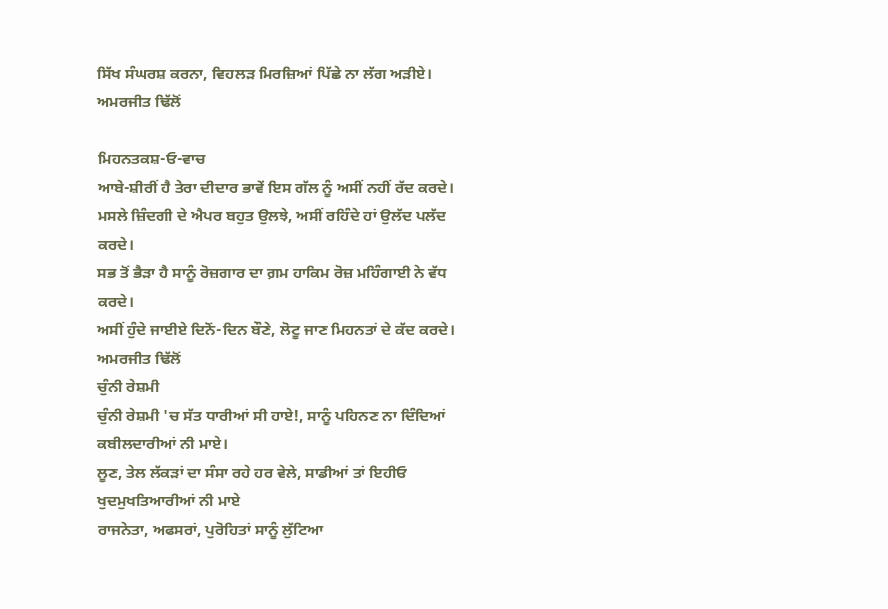ਸਿੱਖ ਸੰਘਰਸ਼ ਕਰਨਾ, ਵਿਹਲੜ ਮਿਰਜ਼ਿਆਂ ਪਿੱਛੇ ਨਾ ਲੱਗ ਅੜੀਏ।
ਅਮਰਜੀਤ ਢਿੱਲੋਂ

ਮਿਹਨਤਕਸ਼-ਓ-ਵਾਚ
ਆਬੇ-ਸ਼ੀਰੀਂ ਹੈ ਤੇਰਾ ਦੀਦਾਰ ਭਾਵੇਂ ਇਸ ਗੱਲ ਨੂੰ ਅਸੀਂ ਨਹੀਂ ਰੱਦ ਕਰਦੇ।
ਮਸਲੇ ਜ਼ਿੰਦਗੀ ਦੇ ਐਪਰ ਬਹੁਤ ਉਲਝੇ, ਅਸੀਂ ਰਹਿੰਦੇ ਹਾਂ ਉਲੱਦ ਪਲੱਦ ਕਰਦੇ।
ਸਭ ਤੋਂ ਭੈੜਾ ਹੈ ਸਾਨੂੰ ਰੋਜ਼ਗਾਰ ਦਾ ਗ਼ਮ ਹਾਕਿਮ ਰੋਜ਼ ਮਹਿੰਗਾਈ ਨੇ ਵੱਧ ਕਰਦੇ।
ਅਸੀਂ ਹੁੰਦੇ ਜਾਈਏ ਦਿਨੋਂ-ਦਿਨ ਬੌਣੇ, ਲੋਟੂ ਜਾਣ ਮਿਹਨਤਾਂ ਦੇ ਕੱਦ ਕਰਦੇ।
ਅਮਰਜੀਤ ਢਿੱਲੋਂ
ਚੁੰਨੀ ਰੇਸ਼ਮੀ
ਚੁੰਨੀ ਰੇਸ਼ਮੀ 'ਚ ਸੱਤ ਧਾਰੀਆਂ ਸੀ ਹਾਏ!, ਸਾਨੂੰ ਪਹਿਨਣ ਨਾ ਦਿੰਦਿਆਂ ਕਬੀਲਦਾਰੀਆਂ ਨੀ ਮਾਏ।
ਲੂਣ, ਤੇਲ ਲੱਕੜਾਂ ਦਾ ਸੰਸਾ ਰਹੇ ਹਰ ਵੇਲੇ, ਸਾਡੀਆਂ ਤਾਂ ਇਹੀਓ ਖੁਦਮੁਖਤਿਆਰੀਆਂ ਨੀ ਮਾਏ
ਰਾਜਨੇਤਾ, ਅਫਸਰਾਂ, ਪੁਰੋਹਿਤਾਂ ਸਾਨੂੰ ਲੁੱਟਿਆ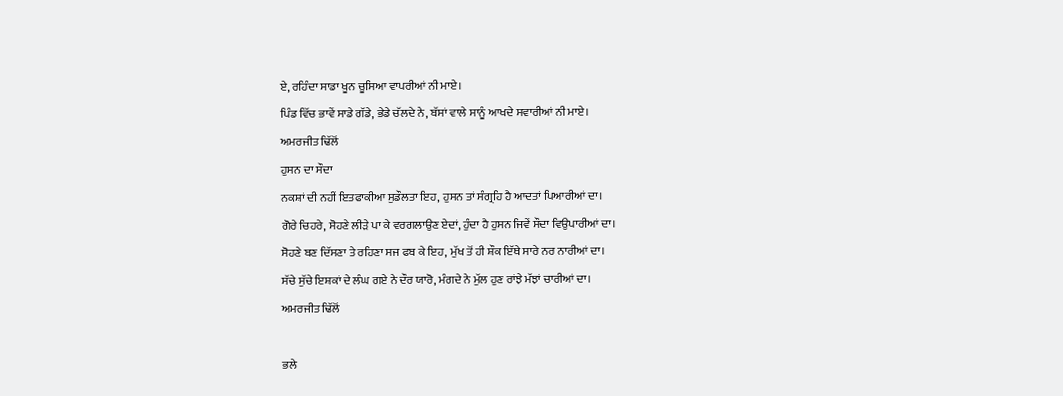ਏ, ਰਹਿੰਦਾ ਸਾਡਾ ਖੂਨ ਚੂਸਿਆ ਵਾਪਰੀਆਂ ਨੀ ਮਾਏ।
ਪਿੰਡ ਵਿੱਚ ਭਾਵੇਂ ਸਾਡੇ ਗੱਡੇ, ਭੇਡੇ ਚੱਲਦੇ ਨੇ, ਬੱਸਾਂ ਵਾਲੇ ਸਾਨੂੰ ਆਖਦੇ ਸਵਾਰੀਆਂ ਨੀ ਮਾਏ।
ਅਮਰਜੀਤ ਢਿੱਲੋਂ
ਹੁਸਨ ਦਾ ਸੌਦਾ
ਨਕਸ਼ਾਂ ਦੀ ਨਹੀਂ ਇਤਫਾਕੀਆ ਸੁਡੌਲਤਾ ਇਹ, ਹੁਸਨ ਤਾਂ ਸੰਗ੍ਰਹਿ ਹੈ ਆਦਤਾਂ ਪਿਆਰੀਆਂ ਦਾ।
ਗੋਰੇ ਚਿਹਰੇ, ਸੋਹਣੇ ਲੀੜੇ ਪਾ ਕੇ ਵਰਗਲਾਉਣ ਏਦਾਂ, ਹੁੰਦਾ ਹੈ ਹੁਸਨ ਜਿਵੇਂ ਸੌਦਾ ਵਿਉਪਾਰੀਆਂ ਦਾ।
ਸੋਹਣੇ ਬਣ ਦਿੱਸਣਾ ਤੇ ਰਹਿਣਾ ਸਜ ਫਬ ਕੇ ਇਹ, ਮੁੱਖ ਤੋਂ ਹੀ ਸ਼ੌਕ ਇੱਥੇ ਸਾਰੇ ਨਰ ਨਾਰੀਆਂ ਦਾ।
ਸੱਚੇ ਸੁੱਚੇ ਇਸ਼ਕਾਂ ਦੇ ਲੰਘ ਗਏ ਨੇ ਦੌਰ ਯਾਰੋ, ਮੰਗਦੇ ਨੇ ਮੁੱਲ ਹੁਣ ਰਾਂਝੇ ਮੱਝਾਂ ਚਾਰੀਆਂ ਦਾ।
ਅਮਰਜੀਤ ਢਿੱਲੋਂ

ਭਲੇ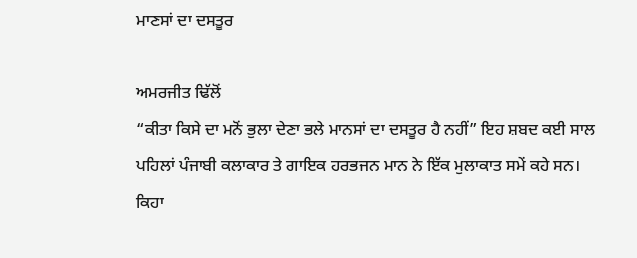ਮਾਣਸਾਂ ਦਾ ਦਸਤੂਰ

ਅਮਰਜੀਤ ਢਿੱਲੋਂ
“ਕੀਤਾ ਕਿਸੇ ਦਾ ਮਨੋਂ ਭੁਲਾ ਦੇਣਾ ਭਲੇ ਮਾਨਸਾਂ ਦਾ ਦਸਤੂਰ ਹੈ ਨਹੀਂ” ਇਹ ਸ਼ਬਦ ਕਈ ਸਾਲ ਪਹਿਲਾਂ ਪੰਜਾਬੀ ਕਲਾਕਾਰ ਤੇ ਗਾਇਕ ਹਰਭਜਨ ਮਾਨ ਨੇ ਇੱਕ ਮੁਲਾਕਾਤ ਸਮੇਂ ਕਹੇ ਸਨ। ਕਿਹਾ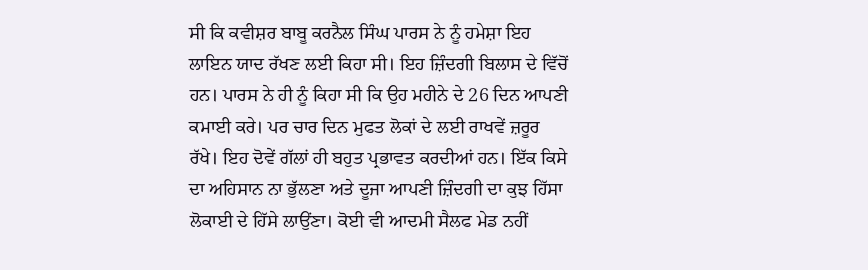ਸੀ ਕਿ ਕਵੀਸ਼ਰ ਬਾਬੂ ਕਰਨੈਲ ਸਿੰਘ ਪਾਰਸ ਨੇ ਨੂੰ ਹਮੇਸ਼ਾ ਇਹ ਲਾਇਨ ਯਾਦ ਰੱਖਣ ਲਈ ਕਿਹਾ ਸੀ। ਇਹ ਜ਼ਿੰਦਗੀ ਬਿਲਾਸ ਦੇ ਵਿੱਚੋਂ ਹਨ। ਪਾਰਸ ਨੇ ਹੀ ਨੂੰ ਕਿਹਾ ਸੀ ਕਿ ਉਹ ਮਹੀਨੇ ਦੇ 26 ਦਿਨ ਆਪਣੀ ਕਮਾਈ ਕਰੇ। ਪਰ ਚਾਰ ਦਿਨ ਮੁਫਤ ਲੋਕਾਂ ਦੇ ਲਈ ਰਾਖਵੇਂ ਜ਼ਰੂਰ ਰੱਖੇ। ਇਹ ਦੋਵੇਂ ਗੱਲਾਂ ਹੀ ਬਹੁਤ ਪ੍ਰਭਾਵਤ ਕਰਦੀਆਂ ਹਨ। ਇੱਕ ਕਿਸੇ ਦਾ ਅਹਿਸਾਨ ਨਾ ਭੁੱਲਣਾ ਅਤੇ ਦੂਜਾ ਆਪਣੀ ਜ਼ਿੰਦਗੀ ਦਾ ਕੁਝ ਹਿੱਸਾ ਲੋਕਾਈ ਦੇ ਹਿੱਸੇ ਲਾਉਂਣਾ। ਕੋਈ ਵੀ ਆਦਮੀ ਸੈਲਫ ਮੇਡ ਨਹੀਂ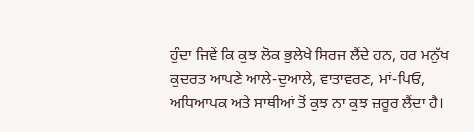ਹੁੰਦਾ ਜਿਵੇਂ ਕਿ ਕੁਝ ਲੋਕ ਭੁਲੇਖੇ ਸਿਰਜ ਲੈਂਦੇ ਹਨ, ਹਰ ਮਨੁੱਖ ਕੁਦਰਤ ਆਪਣੇ ਆਲੇ-ਦੁਆਲੇ, ਵਾਤਾਵਰਣ, ਮਾਂ-ਪਿਓ, ਅਧਿਆਪਕ ਅਤੇ ਸਾਥੀਆਂ ਤੋਂ ਕੁਝ ਨਾ ਕੁਝ ਜ਼ਰੂਰ ਲੈਂਦਾ ਹੈ।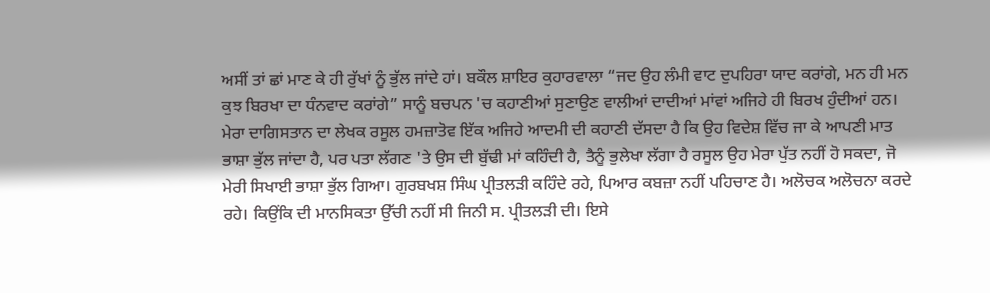ਅਸੀਂ ਤਾਂ ਛਾਂ ਮਾਣ ਕੇ ਹੀ ਰੁੱਖਾਂ ਨੂੰ ਭੁੱਲ ਜਾਂਦੇ ਹਾਂ। ਬਕੌਲ ਸ਼ਾਇਰ ਕੁਹਾਰਵਾਲਾ “ਜਦ ਉਹ ਲੰਮੀ ਵਾਟ ਦੁਪਹਿਰਾ ਯਾਦ ਕਰਾਂਗੇ, ਮਨ ਹੀ ਮਨ ਕੁਝ ਬਿਰਖਾ ਦਾ ਧੰਨਵਾਦ ਕਰਾਂਗੇ” ਸਾਨੂੰ ਬਚਪਨ 'ਚ ਕਹਾਣੀਆਂ ਸੁਣਾਉਣ ਵਾਲੀਆਂ ਦਾਦੀਆਂ ਮਾਂਵਾਂ ਅਜਿਹੇ ਹੀ ਬਿਰਖ ਹੁੰਦੀਆਂ ਹਨ। ਮੇਰਾ ਦਾਗਿਸਤਾਨ ਦਾ ਲੇਖਕ ਰਸੂਲ ਹਮਜ਼ਾਤੋਵ ਇੱਕ ਅਜਿਹੇ ਆਦਮੀ ਦੀ ਕਹਾਣੀ ਦੱਸਦਾ ਹੈ ਕਿ ਉਹ ਵਿਦੇਸ਼ ਵਿੱਚ ਜਾ ਕੇ ਆਪਣੀ ਮਾਤ ਭਾਸ਼ਾ ਭੁੱਲ ਜਾਂਦਾ ਹੈ, ਪਰ ਪਤਾ ਲੱਗਣ 'ਤੇ ਉਸ ਦੀ ਬੁੱਢੀ ਮਾਂ ਕਹਿੰਦੀ ਹੈ, ਤੈਨੂੰ ਭੁਲੇਖਾ ਲੱਗਾ ਹੈ ਰਸੂਲ ਉਹ ਮੇਰਾ ਪੁੱਤ ਨਹੀਂ ਹੋ ਸਕਦਾ, ਜੋ ਮੇਰੀ ਸਿਖਾਈ ਭਾਸ਼ਾ ਭੁੱਲ ਗਿਆ। ਗੁਰਬਖਸ਼ ਸਿੰਘ ਪ੍ਰੀਤਲੜੀ ਕਹਿੰਦੇ ਰਹੇ, ਪਿਆਰ ਕਬਜ਼ਾ ਨਹੀਂ ਪਹਿਚਾਣ ਹੈ। ਅਲੋਚਕ ਅਲੋਚਨਾ ਕਰਦੇ ਰਹੇ। ਕਿਉਂਕਿ ਦੀ ਮਾਨਸਿਕਤਾ ਉੱਚੀ ਨਹੀਂ ਸੀ ਜਿਨੀ ਸ. ਪ੍ਰੀਤਲੜੀ ਦੀ। ਇਸੇ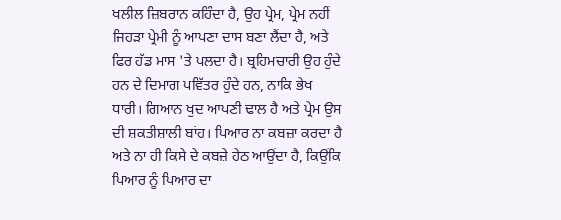ਖਲੀਲ ਜ਼ਿਬਰਾਨ ਕਹਿੰਦਾ ਹੈ, ਉਹ ਪ੍ਰੇਮ, ਪ੍ਰੇਮ ਨਹੀਂ ਜਿਹੜਾ ਪ੍ਰੇਮੀ ਨੂੰ ਆਪਣਾ ਦਾਸ ਬਣਾ ਲੈਂਦਾ ਹੈ, ਅਤੇ ਫਿਰ ਹੱਡ ਮਾਸ 'ਤੇ ਪਲਦਾ ਹੈ। ਬ੍ਰਹਿਮਚਾਰੀ ਉਹ ਹੁੰਦੇ ਹਨ ਦੇ ਦਿਮਾਗ ਪਵਿੱਤਰ ਹੁੰਦੇ ਹਨ, ਨਾਕਿ ਭੇਖ ਧਾਰੀ। ਗਿਆਨ ਖੁਦ ਆਪਣੀ ਢਾਲ ਹੈ ਅਤੇ ਪ੍ਰੇਮ ਉਸ ਦੀ ਸ਼ਕਤੀਸ਼ਾਲੀ ਬਾਂਹ। ਪਿਆਰ ਨਾ ਕਬਜ਼ਾ ਕਰਦਾ ਹੈ ਅਤੇ ਨਾ ਹੀ ਕਿਸੇ ਦੇ ਕਬਜ਼ੇ ਹੇਠ ਆਉਂਦਾ ਹੈ, ਕਿਉਂਕਿ ਪਿਆਰ ਨੂੰ ਪਿਆਰ ਦਾ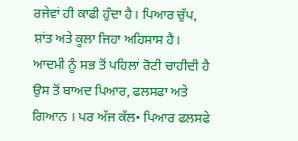ਰਜੇਵਾਂ ਹੀ ਕਾਫੀ ਹੁੰਦਾ ਹੈ। ਪਿਆਰ ਚੁੱਪ, ਸ਼ਾਂਤ ਅਤੇ ਕੂਲਾ ਜਿਹਾ ਅਹਿਸਾਸ ਹੈ। ਆਦਮੀ ਨੂੰ ਸਭ ਤੋਂ ਪਹਿਲਾਂ ਰੋਟੀ ਚਾਹੀਦੀ ਹੈ ਉਸ ਤੋਂ ਬਾਅਦ ਪਿਆਰ, ਫਲਸਫਾ ਅਤੇ ਗਿਆਨ । ਪਰ ਅੱਜ ਕੱਲ• ਪਿਆਰ ਫਲਸਫੇ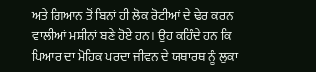ਅਤੇ ਗਿਆਨ ਤੋਂ ਬਿਨਾਂ ਹੀ ਲੋਕ ਰੋਟੀਆਂ ਦੇ ਢੇਰ ਕਰਨ ਵਾਲੀਆਂ ਮਸ਼ੀਨਾਂ ਬਣੇ ਹੋਏ ਹਨ। ਉਹ ਕਹਿੰਦੇ ਹਨ ਕਿ ਪਿਆਰ ਦਾ ਮੋਹਿਕ ਪਰਦਾ ਜੀਵਨ ਦੇ ਯਥਾਰਥ ਨੂੰ ਲੁਕਾ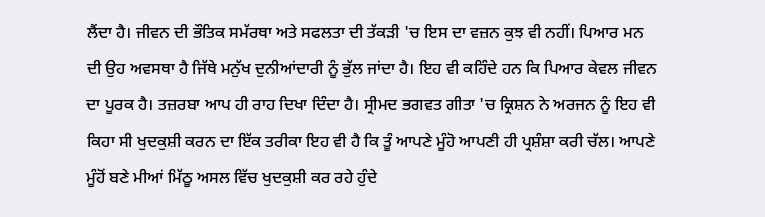ਲੈਂਦਾ ਹੈ। ਜੀਵਨ ਦੀ ਭੌਤਿਕ ਸਮੱਰਥਾ ਅਤੇ ਸਫਲਤਾ ਦੀ ਤੱਕੜੀ 'ਚ ਇਸ ਦਾ ਵਜ਼ਨ ਕੁਝ ਵੀ ਨਹੀਂ। ਪਿਆਰ ਮਨ ਦੀ ਉਹ ਅਵਸਥਾ ਹੈ ਜਿੱਥੇ ਮਨੁੱਖ ਦੁਨੀਆਂਦਾਰੀ ਨੂੰ ਭੁੱਲ ਜਾਂਦਾ ਹੈ। ਇਹ ਵੀ ਕਹਿੰਦੇ ਹਨ ਕਿ ਪਿਆਰ ਕੇਵਲ ਜੀਵਨ ਦਾ ਪੂਰਕ ਹੈ। ਤਜ਼ਰਬਾ ਆਪ ਹੀ ਰਾਹ ਦਿਖਾ ਦਿੰਦਾ ਹੈ। ਸ੍ਰੀਮਦ ਭਗਵਤ ਗੀਤਾ 'ਚ ਕ੍ਰਿਸ਼ਨ ਨੇ ਅਰਜਨ ਨੂੰ ਇਹ ਵੀ ਕਿਹਾ ਸੀ ਖੁਦਕੁਸ਼ੀ ਕਰਨ ਦਾ ਇੱਕ ਤਰੀਕਾ ਇਹ ਵੀ ਹੈ ਕਿ ਤੂੰ ਆਪਣੇ ਮੂੰਹੋ ਆਪਣੀ ਹੀ ਪ੍ਰਸ਼ੰਸ਼ਾ ਕਰੀ ਚੱਲ। ਆਪਣੇ ਮੂੰਹੋਂ ਬਣੇ ਮੀਆਂ ਮਿੱਠੂ ਅਸਲ ਵਿੱਚ ਖੁਦਕੁਸ਼ੀ ਕਰ ਰਹੇ ਹੁੰਦੇ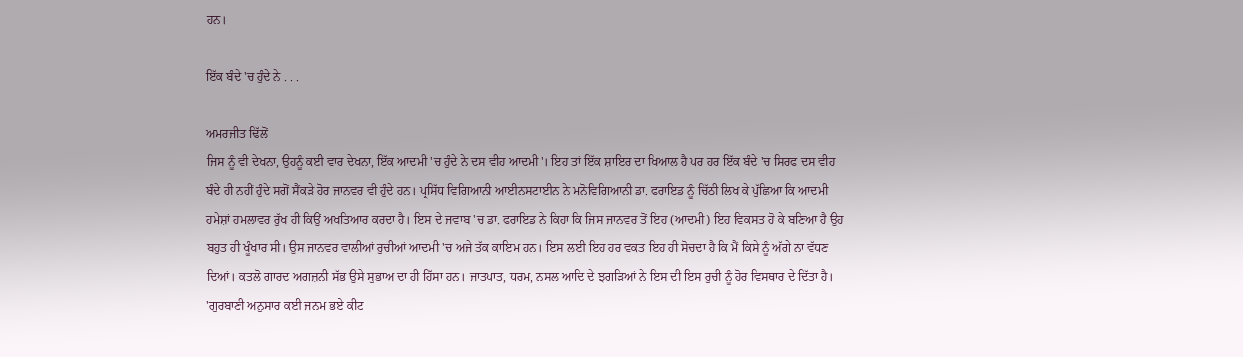ਹਨ।

ਇੱਕ ਬੰਦੇ 'ਚ ਹੁੰਦੇ ਨੇ . . .

ਅਮਰਜੀਤ ਢਿੱਲੋਂ
ਜਿਸ ਨੂੰ ਵੀ ਦੇਖਨਾ, ਉਹਨੂੰ ਕਈ ਵਾਰ ਦੇਖਨਾ, ਇੱਕ ਆਦਮੀ 'ਚ ਹੁੰਦੇ ਨੇ ਦਸ ਵੀਹ ਆਦਮੀ'। ਇਹ ਤਾਂ ਇੱਕ ਸ਼ਾਇਰ ਦਾ ਖਿਆਲ ਹੈ ਪਰ ਹਰ ਇੱਕ ਬੰਦੇ 'ਚ ਸਿਰਫ ਦਸ ਵੀਹ ਬੰਦੇ ਹੀ ਨਹੀਂ ਹੁੰਦੇ ਸਗੋਂ ਸੈਂਕੜੇ ਹੋਰ ਜਾਨਵਰ ਵੀ ਹੁੰਦੇ ਹਨ। ਪ੍ਰਸਿੱਧ ਵਿਗਿਆਨੀ ਆਈਨਸਟਾਈਨ ਨੇ ਮਨੋਵਿਗਿਆਨੀ ਡਾ. ਫਰਾਇਡ ਨੂੰ ਚਿੱਠੀ ਲਿਖ ਕੇ ਪੁੱਛਿਆ ਕਿ ਆਦਮੀ ਹਮੇਸ਼ਾਂ ਹਮਲਾਵਰ ਰੁੱਖ ਹੀ ਕਿਉਂ ਅਖਤਿਆਰ ਕਰਦਾ ਹੈ। ਇਸ ਦੇ ਜਵਾਬ 'ਚ ਡਾ. ਫਰਾਇਡ ਨੇ ਕਿਹਾ ਕਿ ਜਿਸ ਜਾਨਵਰ ਤੋਂ ਇਹ (ਆਦਮੀ) ਇਹ ਵਿਕਸਤ ਹੋ ਕੇ ਬਣਿਆ ਹੈ ਉਹ ਬਹੁਤ ਹੀ ਖੂੰਖਾਰ ਸੀ। ਉਸ ਜਾਨਵਰ ਵਾਲੀਆਂ ਰੁਚੀਆਂ ਆਦਮੀ 'ਚ ਅਜੇ ਤੱਕ ਕਾਇਮ ਹਨ। ਇਸ ਲਈ ਇਹ ਹਰ ਵਕਤ ਇਹ ਹੀ ਸੋਚਦਾ ਹੈ ਕਿ ਮੈਂ ਕਿਸੇ ਨੂੰ ਅੱਗੇ ਨਾ ਵੱਧਣ ਦਿਆਂ। ਕਤਲੋ ਗਾਰਦ ਅਗਜ਼ਨੀ ਸੱਭ ਉਸੇ ਸੁਭਾਅ ਦਾ ਹੀ ਹਿੱਸਾ ਹਨ। ਜਾਤਪਾਤ, ਧਰਮ, ਨਸਲ ਆਦਿ ਦੇ ਝਗੜਿਆਂ ਨੇ ਇਸ ਦੀ ਇਸ ਰੁਚੀ ਨੂੰ ਹੋਰ ਵਿਸਥਾਰ ਦੇ ਦਿੱਤਾ ਹੈ। 'ਗੁਰਬਾਣੀ ਅਨੁਸਾਰ ਕਈ ਜਨਮ ਭਏ ਕੀਟ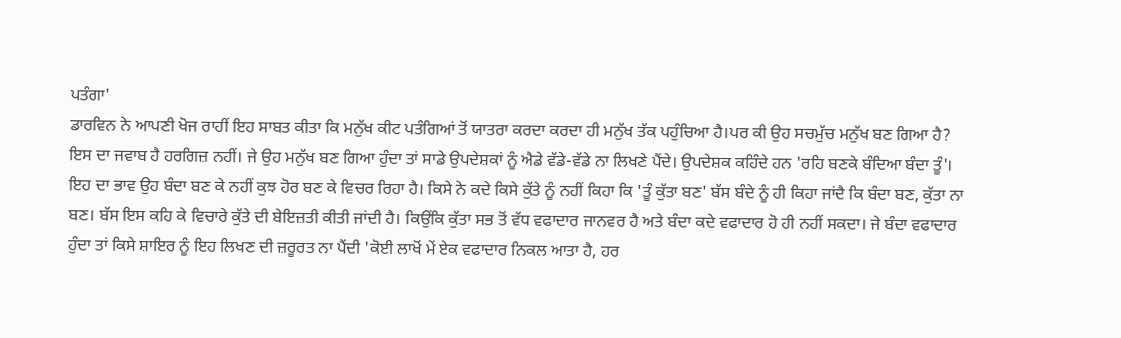ਪਤੰਗਾ'
ਡਾਰਵਿਨ ਨੇ ਆਪਣੀ ਖੋਜ ਰਾਹੀਂ ਇਹ ਸਾਬਤ ਕੀਤਾ ਕਿ ਮਨੁੱਖ ਕੀਟ ਪਤੰਗਿਆਂ ਤੋਂ ਯਾਤਰਾ ਕਰਦਾ ਕਰਦਾ ਹੀ ਮਨੁੱਖ ਤੱਕ ਪਹੁੰਚਿਆ ਹੈ।ਪਰ ਕੀ ਉਹ ਸਚਮੁੱਚ ਮਨੁੱਖ ਬਣ ਗਿਆ ਹੈ? ਇਸ ਦਾ ਜਵਾਬ ਹੈ ਹਰਗਿਜ਼ ਨਹੀਂ। ਜੇ ਉਹ ਮਨੁੱਖ ਬਣ ਗਿਆ ਹੁੰਦਾ ਤਾਂ ਸਾਡੇ ਉਪਦੇਸ਼ਕਾਂ ਨੂੰ ਐਡੇ ਵੱਡੇ-ਵੱਡੇ ਨਾ ਲਿਖਣੇ ਪੈਂਦੇ। ਉਪਦੇਸ਼ਕ ਕਹਿੰਦੇ ਹਨ 'ਰਹਿ ਬਣਕੇ ਬੰਦਿਆ ਬੰਦਾ ਤੂੰ'। ਇਹ ਦਾ ਭਾਵ ਉਹ ਬੰਦਾ ਬਣ ਕੇ ਨਹੀਂ ਕੁਝ ਹੋਰ ਬਣ ਕੇ ਵਿਚਰ ਰਿਹਾ ਹੈ। ਕਿਸੇ ਨੇ ਕਦੇ ਕਿਸੇ ਕੁੱਤੇ ਨੂੰ ਨਹੀਂ ਕਿਹਾ ਕਿ 'ਤੂੰ ਕੁੱਤਾ ਬਣ' ਬੱਸ ਬੰਦੇ ਨੂੰ ਹੀ ਕਿਹਾ ਜਾਂਦੈ ਕਿ ਬੰਦਾ ਬਣ, ਕੁੱਤਾ ਨਾ ਬਣ। ਬੱਸ ਇਸ ਕਹਿ ਕੇ ਵਿਚਾਰੇ ਕੁੱਤੇ ਦੀ ਬੇਇਜ਼ਤੀ ਕੀਤੀ ਜਾਂਦੀ ਹੈ। ਕਿਉਂਕਿ ਕੁੱਤਾ ਸਭ ਤੋਂ ਵੱਧ ਵਫਾਦਾਰ ਜਾਨਵਰ ਹੈ ਅਤੇ ਬੰਦਾ ਕਦੇ ਵਫਾਦਾਰ ਹੋ ਹੀ ਨਹੀਂ ਸਕਦਾ। ਜੇ ਬੰਦਾ ਵਫਾਦਾਰ ਹੁੰਦਾ ਤਾਂ ਕਿਸੇ ਸ਼ਾਇਰ ਨੂੰ ਇਹ ਲਿਖਣ ਦੀ ਜ਼ਰੂਰਤ ਨਾ ਪੈਂਦੀ 'ਕੋਈ ਲਾਖੋਂ ਮੇਂ ਏਕ ਵਫਾਦਾਰ ਨਿਕਲ ਆਤਾ ਹੈ, ਹਰ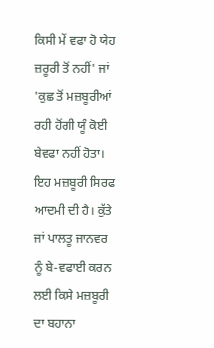ਕਿਸੀ ਮੇਂ ਵਫਾ ਹੋ ਯੇਹ ਜ਼ਰੂਰੀ ਤੋਂ ਨਹੀਂ' ਜਾਂ 'ਕੁਛ ਤੋਂ ਮਜ਼ਬੂਰੀਆਂ ਰਹੀ ਹੋਂਗੀ ਯੂੰ ਕੋਈ ਬੇਵਫਾ ਨਹੀਂ ਹੋਤਾ। ਇਹ ਮਜ਼ਬੂਰੀ ਸਿਰਫ ਆਦਮੀ ਦੀ ਹੈ। ਕੁੱਤੇ ਜਾਂ ਪਾਲਤੂ ਜਾਨਵਰ ਨੂੰ ਬੇ-ਵਫਾਈ ਕਰਨ ਲਈ ਕਿਸੇ ਮਜ਼ਬੂਰੀ ਦਾ ਬਹਾਨਾ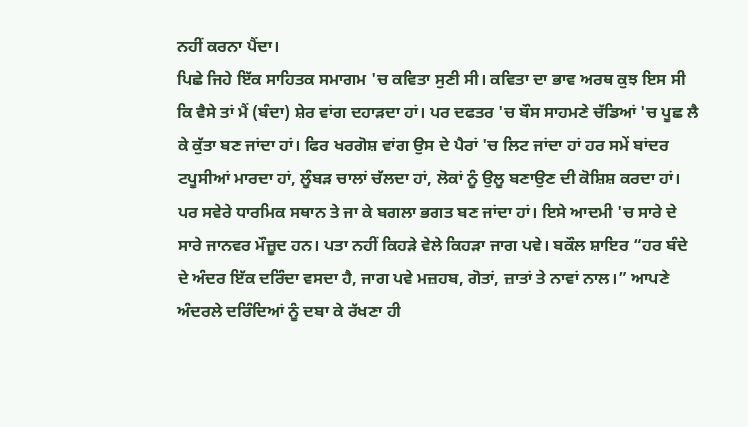ਨਹੀਂ ਕਰਨਾ ਪੈਂਦਾ।
ਪਿਛੇ ਜਿਹੇ ਇੱਕ ਸਾਹਿਤਕ ਸਮਾਗਮ 'ਚ ਕਵਿਤਾ ਸੁਣੀ ਸੀ। ਕਵਿਤਾ ਦਾ ਭਾਵ ਅਰਥ ਕੁਝ ਇਸ ਸੀ ਕਿ ਵੈਸੇ ਤਾਂ ਮੈਂ (ਬੰਦਾ) ਸ਼ੇਰ ਵਾਂਗ ਦਹਾੜਦਾ ਹਾਂ। ਪਰ ਦਫਤਰ 'ਚ ਬੌਸ ਸਾਹਮਣੇ ਚੱਡਿਆਂ 'ਚ ਪੂਛ ਲੈ ਕੇ ਕੁੱਤਾ ਬਣ ਜਾਂਦਾ ਹਾਂ। ਫਿਰ ਖਰਗੋਸ਼ ਵਾਂਗ ਉਸ ਦੇ ਪੈਰਾਂ 'ਚ ਲਿਟ ਜਾਂਦਾ ਹਾਂ ਹਰ ਸਮੇਂ ਬਾਂਦਰ ਟਪੂਸੀਆਂ ਮਾਰਦਾ ਹਾਂ, ਲੂੰਬੜ ਚਾਲਾਂ ਚੱਲਦਾ ਹਾਂ, ਲੋਕਾਂ ਨੂੰ ਉਲੂ ਬਣਾਉਣ ਦੀ ਕੋਸ਼ਿਸ਼ ਕਰਦਾ ਹਾਂ। ਪਰ ਸਵੇਰੇ ਧਾਰਮਿਕ ਸਥਾਨ ਤੇ ਜਾ ਕੇ ਬਗਲਾ ਭਗਤ ਬਣ ਜਾਂਦਾ ਹਾਂ। ਇਸੇ ਆਦਮੀ 'ਚ ਸਾਰੇ ਦੇ ਸਾਰੇ ਜਾਨਵਰ ਮੌਜ਼ੂਦ ਹਨ। ਪਤਾ ਨਹੀਂ ਕਿਹੜੇ ਵੇਲੇ ਕਿਹੜਾ ਜਾਗ ਪਵੇ। ਬਕੌਲ ਸ਼ਾਇਰ “ਹਰ ਬੰਦੇ ਦੇ ਅੰਦਰ ਇੱਕ ਦਰਿੰਦਾ ਵਸਦਾ ਹੈ, ਜਾਗ ਪਵੇ ਮਜ਼ਹਬ, ਗੋਤਾਂ, ਜ਼ਾਤਾਂ ਤੇ ਨਾਵਾਂ ਨਾਲ।” ਆਪਣੇ ਅੰਦਰਲੇ ਦਰਿੰਦਿਆਂ ਨੂੰ ਦਬਾ ਕੇ ਰੱਖਣਾ ਹੀ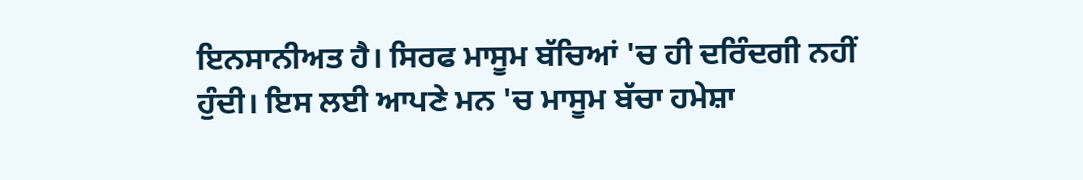ਇਨਸਾਨੀਅਤ ਹੈ। ਸਿਰਫ ਮਾਸੂਮ ਬੱਚਿਆਂ 'ਚ ਹੀ ਦਰਿੰਦਗੀ ਨਹੀਂ ਹੁੰਦੀ। ਇਸ ਲਈ ਆਪਣੇ ਮਨ 'ਚ ਮਾਸੂਮ ਬੱਚਾ ਹਮੇਸ਼ਾ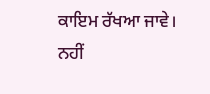ਕਾਇਮ ਰੱਖਆ ਜਾਵੇ। ਨਹੀਂ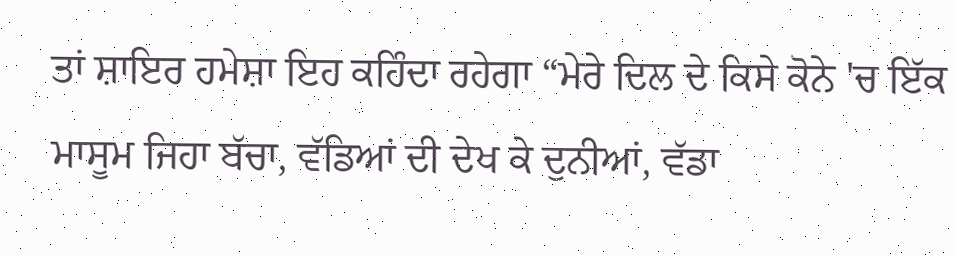ਤਾਂ ਸ਼ਾਇਰ ਹਮੇਸ਼ਾ ਇਹ ਕਹਿੰਦਾ ਰਹੇਗਾ “ਮੇਰੇ ਦਿਲ ਦੇ ਕਿਸੇ ਕੋਨੇ 'ਚ ਇੱਕ ਮਾਸੂਮ ਜਿਹਾ ਬੱਚਾ, ਵੱਡਿਆਂ ਦੀ ਦੇਖ ਕੇ ਦੁਨੀਆਂ, ਵੱਡਾ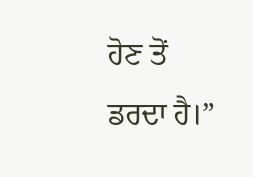ਹੋਣ ਤੋਂ ਡਰਦਾ ਹੈ।”